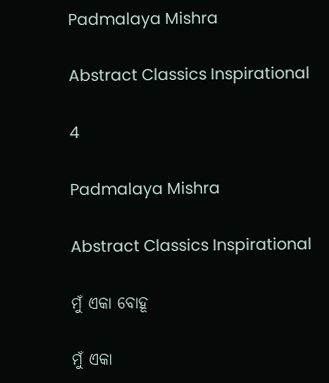Padmalaya Mishra

Abstract Classics Inspirational

4

Padmalaya Mishra

Abstract Classics Inspirational

ମୁଁ ଏକା ବୋହୂ

ମୁଁ ଏକା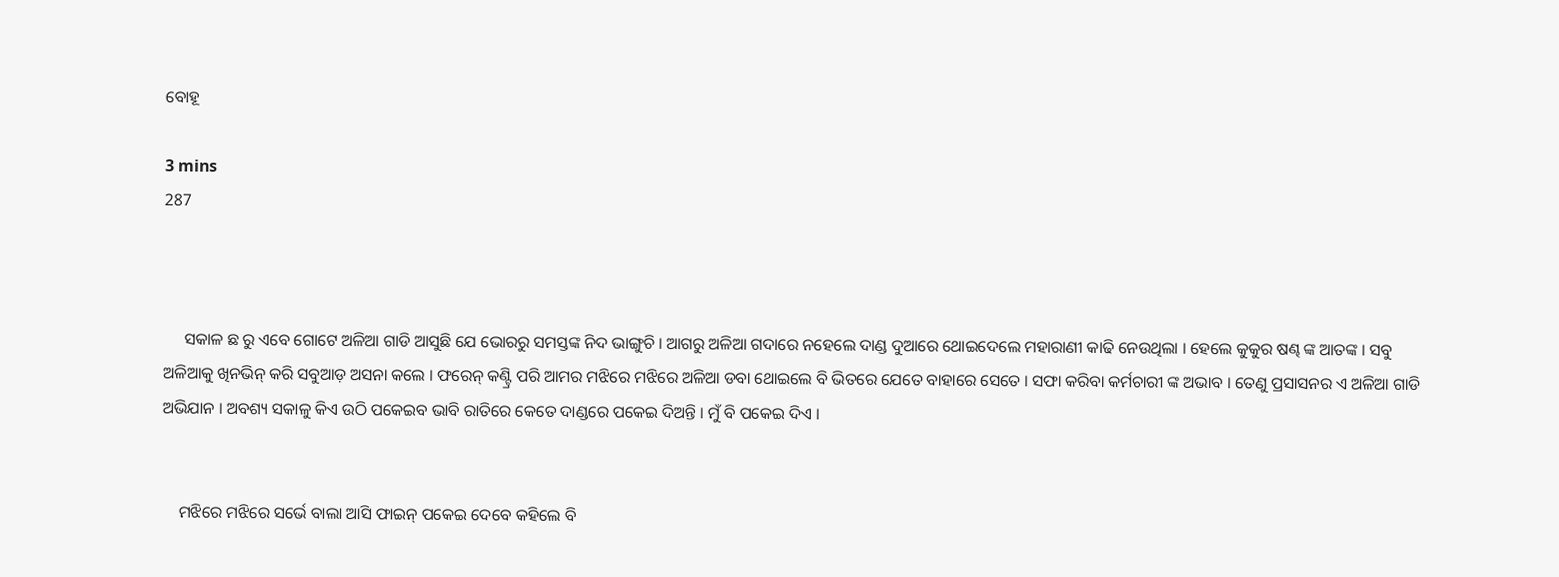ବୋହୂ

3 mins
287



     ସକାଳ ଛ ରୁ ଏବେ ଗୋଟେ ଅଳିଆ ଗାଡି ଆସୁଛି ଯେ ଭୋରରୁ ସମସ୍ତଙ୍କ ନିଦ ଭାଙ୍ଗୁଚି । ଆଗରୁ ଅଳିଆ ଗଦାରେ ନହେଲେ ଦାଣ୍ଡ ଦୁଆରେ ଥୋଇଦେଲେ ମହାରାଣୀ କାଢି ନେଉଥିଲା । ହେଲେ କୁକୁର ଷଣ୍ଢ ଙ୍କ ଆତଙ୍କ । ସବୁ ଅଳିଆକୁ ଖିନଭିନ୍ କରି ସବୁଆଡ଼ ଅସନା କଲେ । ଫରେନ୍ କଣ୍ଟ୍ରି ପରି ଆମର ମଝିରେ ମଝିରେ ଅଳିଆ ଡବା ଥୋଇଲେ ବି ଭିତରେ ଯେତେ ବାହାରେ ସେତେ । ସଫା କରିବା କର୍ମଚାରୀ ଙ୍କ ଅଭାବ । ତେଣୁ ପ୍ରସାସନର ଏ ଅଳିଆ ଗାଡି ଅଭିଯାନ । ଅବଶ୍ୟ ସକାଳୁ କିଏ ଉଠି ପକେଇବ ଭାବି ରାତିରେ କେତେ ଦାଣ୍ଡରେ ପକେଇ ଦିଅନ୍ତି । ମୁଁ ବି ପକେଇ ଦିଏ ।


    ମଝିରେ ମଝିରେ ସର୍ଭେ ବାଲା ଆସି ଫାଇନ୍ ପକେଇ ଦେବେ କହିଲେ ବି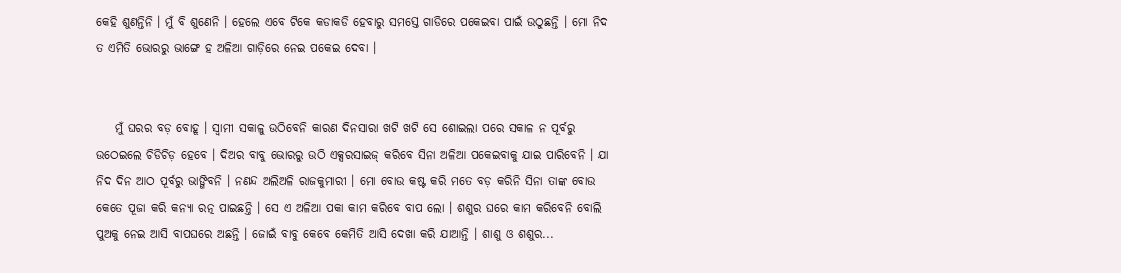କେହି ଶୁଣନ୍ତିନି । ମୁଁ ବି ଶୁଣେନି । ହେଲେ ଏବେ ଟିକେ କଡାକଡି ହେବାରୁ ସମସ୍ତେ ଗାଡିରେ ପକେଇବା ପାଇଁ ଉଠୁଛନ୍ତି । ମୋ ନିଦ ତ ଏମିତି ଭୋରରୁ ଭାଙ୍ଗେ ହ ଅଳିଆ ଗାଡ଼ିରେ ନେଇ ପକେଇ ଦେବା ।


    ମୁଁ ଘରର ବଡ଼ ବୋହୂ । ସ୍ଵାମୀ ସକାଳୁ ଉଠିବେନି କାରଣ ଦିନସାରା ଖଟି ଖଟି ସେ ଶୋଇଲା ପରେ ସକାଳ ନ ପୂର୍ବରୁ ଉଠେଇଲେ ଚିଡିଚିଡ଼ ହେବେ । ଦିଅର ବାବୁ ଭୋରରୁ ଉଠି ଏକ୍ସରସାଇଜ୍ କରିବେ ସିନା ଅଳିଆ ପକେଇବାକୁ ଯାଇ ପାରିବେନି । ଯା ନିଦ ଦିନ ଆଠ ପୂର୍ବରୁ ଭାଙ୍ଗିବନି । ନଣନ୍ଦ ଅଲିଅଳି ରାଜକୁମାରୀ । ମୋ ବୋଉ କଷ୍ଟ କରି ମତେ ବଡ଼ କରିନି ସିନା ତାଙ୍କ ବୋଉ କେତେ ପୂଜା କରି କନ୍ୟା ରତ୍ନ ପାଇଛନ୍ତି । ସେ ଏ ଅଳିଆ ପକା କାମ କରିବେ ବାପ ଲୋ । ଶଶୁର ଘରେ କାମ କରିବେନି ବୋଲି ପୁଅକୁ ନେଇ ଆସି ବାପଘରେ ଅଛନ୍ତି । ଜୋଇଁ ବାବୁ କେବେ କେମିତି ଆସି ଦେଖା କରି ଯାଆନ୍ତି । ଶାଶୁ ଓ ଶଶୁର...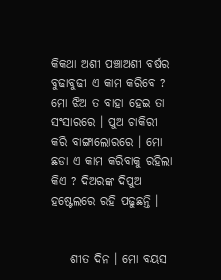କିକଥା ଅଶୀ ପଞ୍ଚାଅଶୀ ବର୍ଷର ବୁଢାବୁଢୀ ଏ କାମ କରିବେ ? ମୋ ଝିଅ ତ ବାହା ହେଇ ତା ସଂସାରରେ । ପୁଅ ଚାକିରୀ କରି ବାଙ୍ଗାଲୋରରେ । ମୋ ଛଡା ଏ କାମ କରିବାକୁ ରହିଲା କିଏ ? ଦିଅରଙ୍କ ଦିପୁଅ ହଷ୍ଟେଲରେ ରହି ପଢୁଛନ୍ତି ।


    ଶୀତ ଦିନ । ମୋ ବୟସ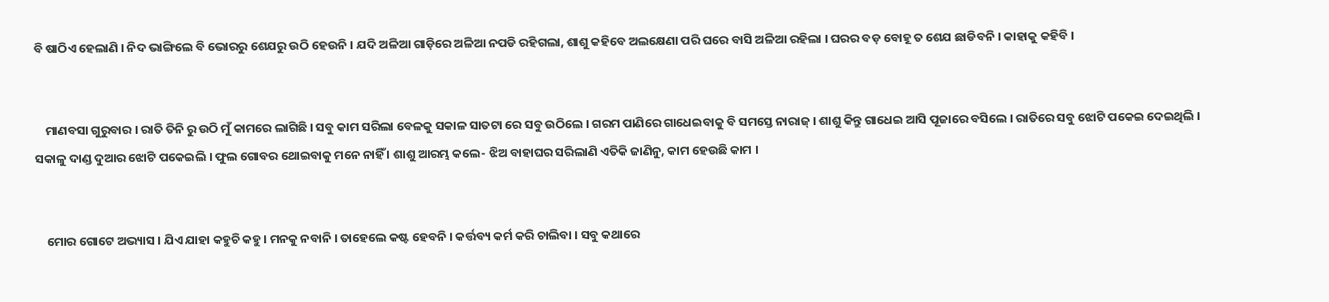ବି ଷାଠିଏ ହେଲାଣି । ନିଦ ଭାଙ୍ଗିଲେ ବି ଭୋରରୁ ଶେଯରୁ ଉଠି ହେଉନି । ଯଦି ଅଳିଆ ଗାଡ଼ିରେ ଅଳିଆ ନପଡି ରହିଗଲା, ଶାଶୁ କହିବେ ଅଲକ୍ଷେଣା ପରି ଘରେ ବାସି ଅଳିଆ ରହିଲା । ଘରର ବଡ଼ ବୋହୂ ତ ଶେଯ ଛାଡିବନି । କାହାକୁ କହିବି ।


    ମାଣବସା ଗୁରୁବାର । ରାତି ତିନି ରୁ ଉଠି ମୁଁ କାମରେ ଲାଗିଛି । ସବୁ କାମ ସରିଲା ବେଳକୁ ସକାଳ ସାତଟା ରେ ସବୁ ଉଠିଲେ । ଗରମ ପାଣିରେ ଗାଧେଇବାକୁ ବି ସମସ୍ତେ ନାରାଜ୍ । ଶାଶୁ କିନ୍ତୁ ଗାଧେଇ ଆସି ପୂଜାରେ ବସିଲେ । ରାତିରେ ସବୁ ଝୋଟି ପକେଇ ଦେଇଥିଲି । ସକାଳୁ ଦାଣ୍ଡ ଦୁଆର ଝୋଟି ପକେଇଲି । ଫୁଲ ଗୋବର ଥୋଇବାକୁ ମନେ ନାହିଁ । ଶାଶୁ ଆରମ୍ଭ କଲେ- ଝିଅ ବାହାଘର ସରିଲାଣି ଏତିକି ଜାଣିନୁ, କାମ ହେଉଛି କାମ ।


    ମୋର ଗୋଟେ ଅଭ୍ୟାସ । ଯିଏ ଯାହା କହୁଚି କହୁ । ମନକୁ ନବାନି । ତାହେଲେ କଷ୍ଟ ହେବନି । କର୍ତ୍ତବ୍ୟ କର୍ମ କରି ଚାଲିବା । ସବୁ କଥାରେ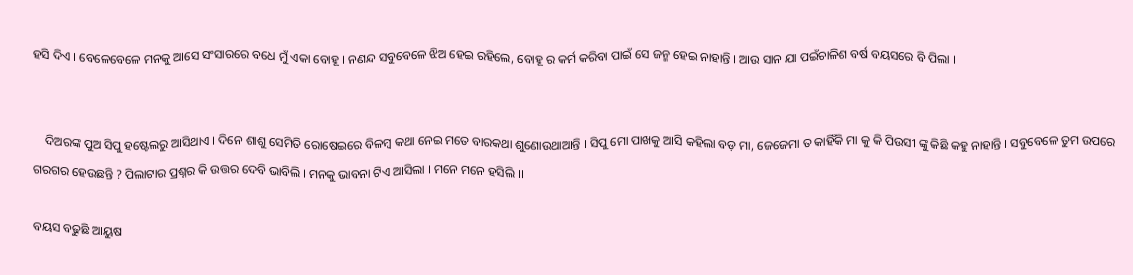ହସି ଦିଏ । ବେଳେବେଳେ ମନକୁ ଆସେ ସଂସାରରେ ବଧେ ମୁଁ ଏକା ବୋହୂ । ନଣନ୍ଦ ସବୁବେଳେ ଝିଅ ହେଇ ରହିଲେ, ବୋହୂ ର କର୍ମ କରିବା ପାଇଁ ସେ ଜନ୍ମ ହେଇ ନାହାନ୍ତି । ଆଉ ସାନ ଯା ପଇଁଚାଳିଶ ବର୍ଷ ବୟସରେ ବି ପିଲା ।


    ଦିଅରଙ୍କ ପୁଅ ସିପୁ ହଷ୍ଟେଲରୁ ଆସିଥାଏ । ଦିନେ ଶାଶୁ ସେମିତି ରୋଷେଇରେ ବିଳମ୍ବ କଥା ନେଇ ମତେ ବାରକଥା ଶୁଣୋଉଥାଆନ୍ତି । ସିପୁ ମୋ ପାଖକୁ ଆସି କହିଲା ବଡ଼ ମା, ଜେଜେମା ତ କାହିଁକି ମା କୁ କି ପିଉସୀ ଙ୍କୁ କିଛି କହୁ ନାହାନ୍ତି । ସବୁବେଳେ ତୁମ ଉପରେ ଗରଗର ହେଉଛନ୍ତି ? ପିଲାଟାର ପ୍ରଶ୍ନର କି ଉତ୍ତର ଦେବି ଭାବିଲି । ମନକୁ ଭାବନା ଟିଏ ଆସିଲା । ମନେ ମନେ ହସିଲି ।।

ବୟସ ବଢୁଛି ଆୟୁଷ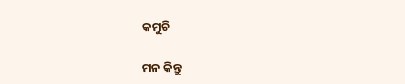କମୁଚି

ମନ କିନ୍ତୁ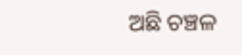ଅଛି ଚଞ୍ଚଳ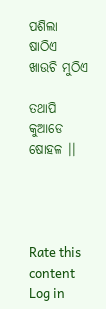ପଶିଲା ଷାଠିଏ ଖାଉଚି ମୁଠିଏ

ତଥାପି କୁଆଡେ ଷୋହଳ ।।




Rate this content
Log in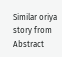Similar oriya story from Abstract